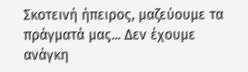Σκοτεινή ήπειρος, μαζεύουμε τα πράγματά μας... Δεν έχουμε ανάγκη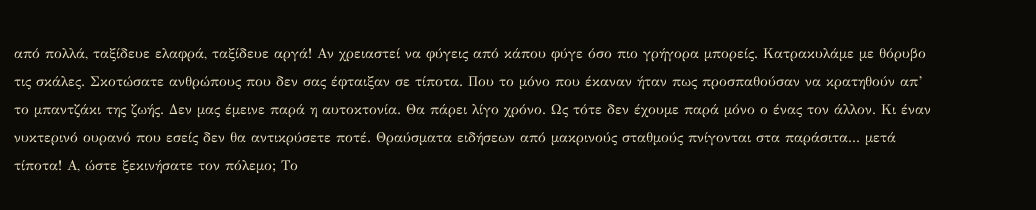από πολλά, ταξίδευε ελαφρά, ταξίδευε αργά! Αν χρειαστεί να φύγεις από κάπου φύγε όσο πιο γρήγορα μπορείς. Κατρακυλάμε με θόρυβο τις σκάλες. Σκοτώσατε ανθρώπους που δεν σας έφταιξαν σε τίποτα. Που το μόνο που έκαναν ήταν πως προσπαθούσαν να κρατηθούν απ’ το μπαντζάκι της ζωής. Δεν μας έμεινε παρά η αυτοκτονία. Θα πάρει λίγο χρόνο. Ως τότε δεν έχουμε παρά μόνο ο ένας τον άλλον. Κι έναν νυκτερινό ουρανό που εσείς δεν θα αντικρύσετε ποτέ. Θραύσματα ειδήσεων από μακρινούς σταθμούς πνίγονται στα παράσιτα... μετά τίποτα! Α, ώστε ξεκινήσατε τον πόλεμο; Το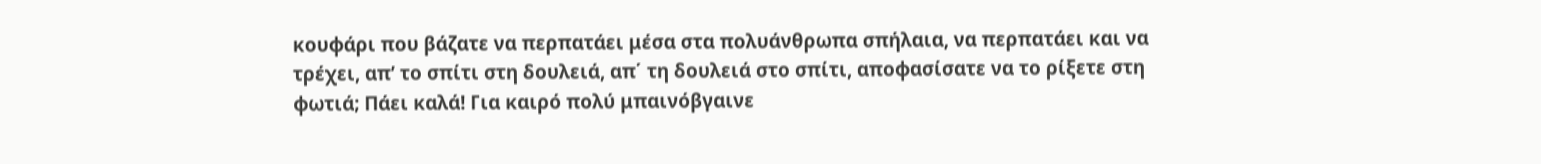κουφάρι που βάζατε να περπατάει μέσα στα πολυάνθρωπα σπήλαια, να περπατάει και να τρέχει, απ’ το σπίτι στη δουλειά, απ΄ τη δουλειά στο σπίτι, αποφασίσατε να το ρίξετε στη φωτιά; Πάει καλά! Για καιρό πολύ μπαινόβγαινε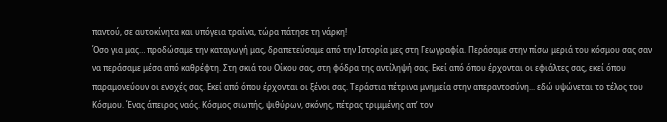παντού, σε αυτοκίνητα και υπόγεια τραίνα, τώρα πάτησε τη νάρκη!
Όσο για μας… προδώσαμε την καταγωγή μας, δραπετεύσαμε από την Ιστορία μες στη Γεωγραφία. Περάσαμε στην πίσω μεριά του κόσμου σας σαν να περάσαμε μέσα από καθρέφτη. Στη σκιά του Οίκου σας, στη φόδρα της αντίληψή σας. Εκεί από όπου έρχονται οι εφιάλτες σας, εκεί όπου παραμονεύουν οι ενοχές σας. Εκεί από όπου έρχονται οι ξένοι σας. Τεράστια πέτρινα μνημεία στην απεραντοσύνη... εδώ υψώνεται το τέλος του Κόσμου. Ένας άπειρος ναός. Κόσμος σιωπής, ψιθύρων, σκόνης, πέτρας τριμμένης απ’ τον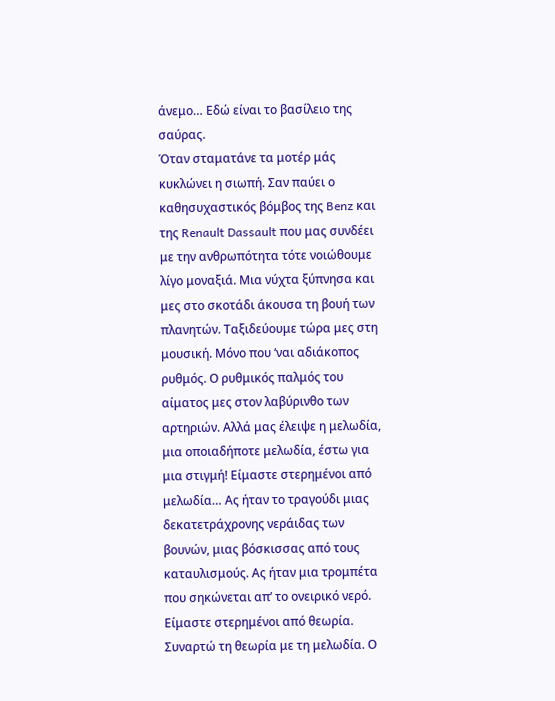άνεμο… Εδώ είναι το βασίλειο της σαύρας.
Όταν σταματάνε τα μοτέρ μάς κυκλώνει η σιωπή. Σαν παύει ο καθησυχαστικός βόμβος της Benz και της Renault Dassault που μας συνδέει με την ανθρωπότητα τότε νοιώθουμε λίγο μοναξιά. Μια νύχτα ξύπνησα και μες στο σκοτάδι άκουσα τη βουή των πλανητών. Ταξιδεύουμε τώρα μες στη μουσική. Μόνο που ‘ναι αδιάκοπος ρυθμός. Ο ρυθμικός παλμός του αίματος μες στον λαβύρινθο των αρτηριών. Αλλά μας έλειψε η μελωδία, μια οποιαδήποτε μελωδία, έστω για μια στιγμή! Είμαστε στερημένοι από μελωδία… Ας ήταν το τραγούδι μιας δεκατετράχρονης νεράιδας των βουνών, μιας βόσκισσας από τους καταυλισμούς. Ας ήταν μια τρομπέτα που σηκώνεται απ’ το ονειρικό νερό. Είμαστε στερημένοι από θεωρία. Συναρτώ τη θεωρία με τη μελωδία. Ο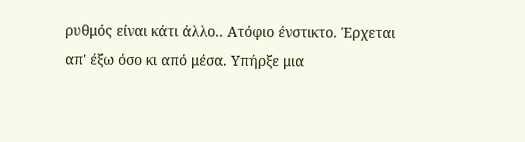ρυθμός είναι κάτι άλλο.. Ατόφιο ένστικτο. Έρχεται απ' έξω όσο κι από μέσα. Υπήρξε μια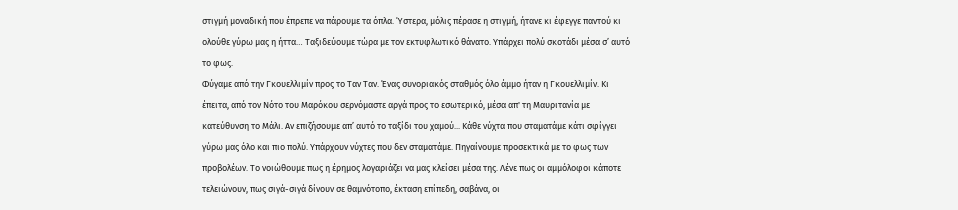στιγμή μοναδική που έπρεπε να πάρουμε τα όπλα. Ύστερα, μόλις πέρασε η στιγμή, ήτανε κι έφεγγε παντού κι ολούθε γύρω μας η ήττα… Ταξιδεύουμε τώρα με τον εκτυφλωτικό θάνατο. Υπάρχει πολύ σκοτάδι μέσα σ’ αυτό το φως.
Φύγαμε από την Γκουελλιμίν προς το Ταν Ταν. Ένας συνοριακός σταθμός όλο άμμο ήταν η Γκουελλιμίν. Κι έπειτα, από τον Νότο του Μαρόκου σερνόμαστε αργά προς το εσωτερικό, μέσα απ' τη Μαυριτανία με κατεύθυνση το Μάλι. Αν επιζήσουμε απ’ αυτό το ταξίδι του χαμού... Κάθε νύχτα που σταματάμε κάτι σφίγγει γύρω μας όλο και πιο πολύ. Υπάρχουν νύχτες που δεν σταματάμε. Πηγαίνουμε προσεκτικά με το φως των προβολέων. Το νοιώθουμε πως η έρημος λογαριάζει να μας κλείσει μέσα της. Λένε πως οι αμμόλοφοι κάποτε τελειώνουν, πως σιγά-σιγά δίνουν σε θαμνότοπο, έκταση επίπεδη, σαβάνα, οι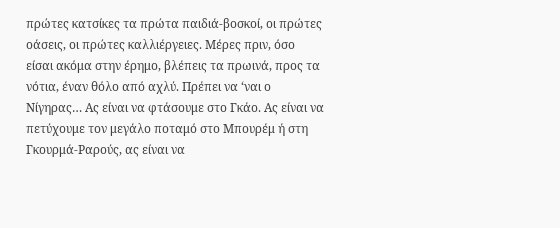πρώτες κατσίκες τα πρώτα παιδιά-βοσκοί, οι πρώτες οάσεις, οι πρώτες καλλιέργειες. Μέρες πριν, όσο είσαι ακόμα στην έρημο, βλέπεις τα πρωινά, προς τα νότια, έναν θόλο από αχλύ. Πρέπει να ‘ναι ο Νίγηρας… Ας είναι να φτάσουμε στο Γκάο. Ας είναι να πετύχουμε τον μεγάλο ποταμό στο Μπουρέμ ή στη Γκουρμά-Ραρούς, ας είναι να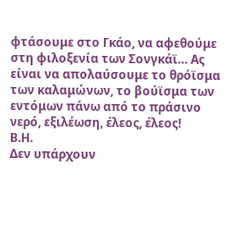φτάσουμε στο Γκάο, να αφεθούμε στη φιλοξενία των Σονγκάϊ… Ας είναι να απολαύσουμε το θρόϊσμα των καλαμώνων, το βούϊσμα των εντόμων πάνω από το πράσινο νερό, εξιλέωση, έλεος, έλεος!
Β.Η.
Δεν υπάρχουν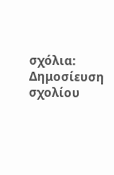σχόλια:
Δημοσίευση σχολίου